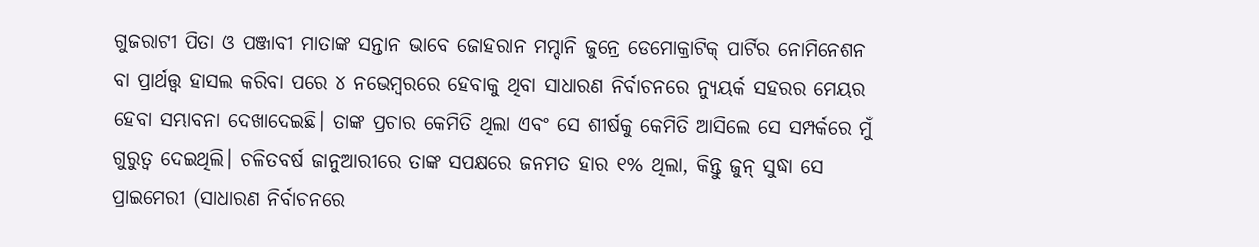ଗୁଜରାଟୀ ପିତା ଓ ପଞ୍ଜାବୀ ମାତାଙ୍କ ସନ୍ତାନ ଭାବେ ଜୋହରାନ ମମ୍ଦାନି ଜୁନ୍ରେ ଡେମୋକ୍ରାଟିକ୍ ପାର୍ଟିର ନୋମିନେଶନ ବା ପ୍ରାର୍ଥତ୍ତ୍ୱ ହାସଲ କରିବା ପରେ ୪ ନଭେମ୍ବରରେ ହେବାକୁ ଥିବା ସାଧାରଣ ନିର୍ବାଚନରେ ନ୍ୟୁୟର୍କ ସହରର ମେୟର ହେବା ସମ୍ଭାବନା ଦେଖାଦେଇଛି। ତାଙ୍କ ପ୍ରଚାର କେମିତି ଥିଲା ଏବଂ ସେ ଶୀର୍ଷକୁ କେମିତି ଆସିଲେ ସେ ସମ୍ପର୍କରେ ମୁଁ ଗୁରୁତ୍ୱ ଦେଇଥିଲି। ଚଳିତବର୍ଷ ଜାନୁଆରୀରେ ତାଙ୍କ ସପକ୍ଷରେ ଜନମତ ହାର ୧% ଥିଲା, କିନ୍ତୁ ଜୁନ୍ ସୁଦ୍ଧା ସେ ପ୍ରାଇମେରୀ (ସାଧାରଣ ନିର୍ବାଚନରେ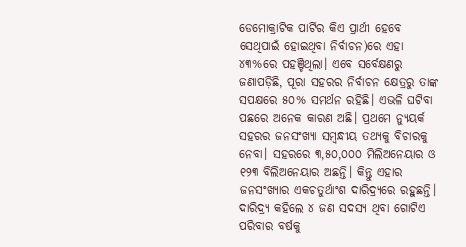ଡେମୋକ୍ରାଟିକ ପାର୍ଟିର କିଏ ପ୍ରାର୍ଥୀ ହେବେ ସେଥିପାଇଁ ହୋଇଥିବା ନିର୍ବାଚନ)ରେ ଏହା ୪୩%ରେ ପହଞ୍ଚିଥିଲା। ଏବେ ସର୍ବେକ୍ଷଣରୁ ଜଣାପଡ଼ିଛି, ପୂରା ସହରର ନିର୍ବାଚନ କ୍ଷେତ୍ରରୁ ତାଙ୍କ ସପକ୍ଷରେ ୫୦% ସମର୍ଥନ ରହିଛି। ଏଭଳି ଘଟିବା ପଛରେ ଅନେକ କାରଣ ଅଛି। ପ୍ରଥମେ ନ୍ୟୁୟର୍କ ସହରର ଜନସଂଖ୍ୟା ସମ୍ବନ୍ଧୀୟ ତଥ୍ୟକୁ ବିଚାରକୁ ନେବା। ସହରରେ ୩,୫୦,୦୦୦ ମିଲିଅନେୟାର ଓ ୧୨୩ ବିଲିଅନେୟାର ଅଛନ୍ତି। କିନ୍ତୁ ଏହାର ଜନସଂଖ୍ୟାର ଏକଚତୁର୍ଥାଂଶ ଦାରିଦ୍ର୍ୟରେ ରହୁଛନ୍ତି। ଦାରିଦ୍ର୍ୟ କହିଲେ ୪ ଜଣ ସଦସ୍ୟ ଥିବା ଗୋଟିଏ ପରିବାର ବର୍ଷକୁ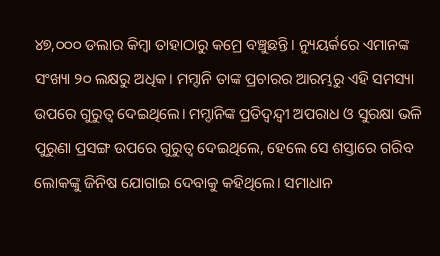୪୭,୦୦୦ ଡଲାର କିମ୍ବା ତାହାଠାରୁ କମ୍ରେ ବଞ୍ଚୁଛନ୍ତି। ନ୍ୟୁୟର୍କରେ ଏମାନଙ୍କ ସଂଖ୍ୟା ୨୦ ଲକ୍ଷରୁ ଅଧିକ। ମମ୍ଦାନି ତାଙ୍କ ପ୍ରଚାରର ଆରମ୍ଭରୁ ଏହି ସମସ୍ୟା ଉପରେ ଗୁରୁତ୍ୱ ଦେଇଥିଲେ। ମମ୍ଦାନିଙ୍କ ପ୍ରତିଦ୍ୱନ୍ଦ୍ୱୀ ଅପରାଧ ଓ ସୁରକ୍ଷା ଭଳି ପୁରୁଣା ପ୍ରସଙ୍ଗ ଉପରେ ଗୁରୁତ୍ୱ ଦେଇଥିଲେ, ହେଲେ ସେ ଶସ୍ତାରେ ଗରିବ ଲୋକଙ୍କୁ ଜିନିଷ ଯୋଗାଇ ଦେବାକୁ କହିଥିଲେ। ସମାଧାନ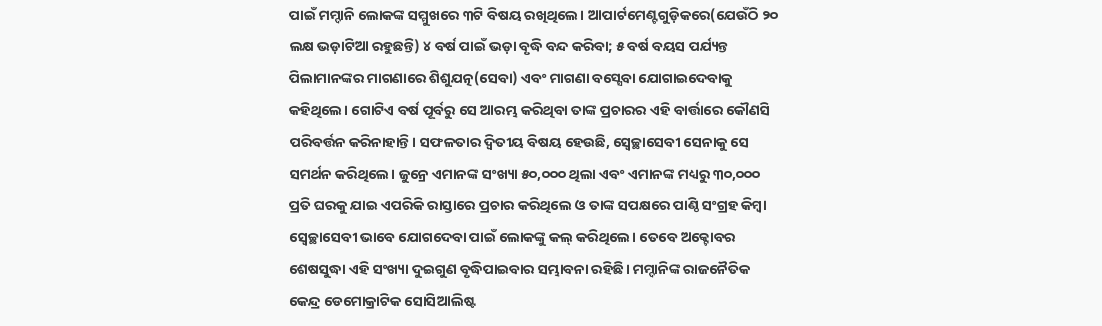ପାଇଁ ମମ୍ଦାନି ଲୋକଙ୍କ ସମ୍ମୁଖରେ ୩ଟି ବିଷୟ ରଖିଥିଲେ। ଆପାର୍ଟମେଣ୍ଟଗୁଡ଼ିକରେ(ଯେଉଁଠି ୨୦ ଲକ୍ଷ ଭଡ଼ାଟିଆ ରହୁଛନ୍ତି) ୪ ବର୍ଷ ପାଇଁ ଭଡ଼ା ବୃଦ୍ଧି ବନ୍ଦ କରିବା; ୫ ବର୍ଷ ବୟସ ପର୍ଯ୍ୟନ୍ତ ପିଲାମାନଙ୍କର ମାଗଣାରେ ଶିଶୁଯତ୍ନ(ସେବା) ଏବଂ ମାଗଣା ବସ୍ସେବା ଯୋଗାଇଦେବାକୁ କହିଥିଲେ। ଗୋଟିଏ ବର୍ଷ ପୂର୍ବରୁ ସେ ଆରମ୍ଭ କରିଥିବା ତାଙ୍କ ପ୍ରଚାରର ଏହି ବାର୍ତ୍ତାରେ କୌଣସି ପରିବର୍ତ୍ତନ କରିନାହାନ୍ତି। ସଫଳତାର ଦ୍ୱିତୀୟ ବିଷୟ ହେଉଛି, ସ୍ବେଚ୍ଛାସେବୀ ସେନାକୁ ସେ ସମର୍ଥନ କରିଥିଲେ। ଜୁନ୍ରେ ଏମାନଙ୍କ ସଂଖ୍ୟା ୫୦,୦୦୦ ଥିଲା ଏବଂ ଏମାନଙ୍କ ମଧ୍ୟରୁ ୩୦,୦୦୦ ପ୍ରତି ଘରକୁ ଯାଇ ଏପରିକି ରାସ୍ତାରେ ପ୍ରଚାର କରିଥିଲେ ଓ ତାଙ୍କ ସପକ୍ଷରେ ପାଣ୍ଠି ସଂଗ୍ରହ କିମ୍ବା ସ୍ବେଚ୍ଛାସେବୀ ଭାବେ ଯୋଗଦେବା ପାଇଁ ଲୋକଙ୍କୁ କଲ୍ କରିଥିଲେ। ତେବେ ଅକ୍ଟୋବର ଶେଷସୁଦ୍ଧା ଏହି ସଂଖ୍ୟା ଦୁଇଗୁଣ ବୃଦ୍ଧିପାଇବାର ସମ୍ଭାବନା ରହିଛି। ମମ୍ଦାନିଙ୍କ ରାଜନୈତିକ କେନ୍ଦ୍ର ଡେମୋକ୍ରାଟିକ ସୋସିଆଲିଷ୍ଟ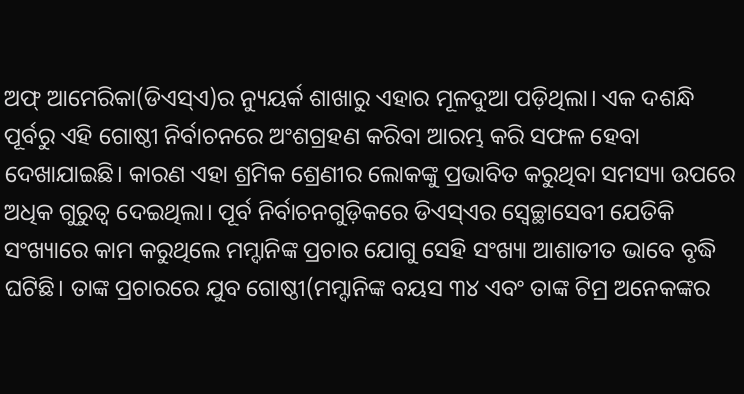ଅଫ୍ ଆମେରିକା(ଡିଏସ୍ଏ)ର ନ୍ୟୁୟର୍କ ଶାଖାରୁ ଏହାର ମୂଳଦୁଆ ପଡ଼ିଥିଲା। ଏକ ଦଶନ୍ଧି ପୂର୍ବରୁ ଏହି ଗୋଷ୍ଠୀ ନିର୍ବାଚନରେ ଅଂଶଗ୍ରହଣ କରିବା ଆରମ୍ଭ କରି ସଫଳ ହେବା ଦେଖାଯାଇଛି। କାରଣ ଏହା ଶ୍ରମିକ ଶ୍ରେଣୀର ଲୋକଙ୍କୁ ପ୍ରଭାବିତ କରୁଥିବା ସମସ୍ୟା ଉପରେ ଅଧିକ ଗୁରୁତ୍ୱ ଦେଇଥିଲା। ପୂର୍ବ ନିର୍ବାଚନଗୁଡ଼ିକରେ ଡିଏସ୍ଏର ସ୍ବେଚ୍ଛାସେବୀ ଯେତିକି ସଂଖ୍ୟାରେ କାମ କରୁଥିଲେ ମମ୍ଦାନିଙ୍କ ପ୍ରଚାର ଯୋଗୁ ସେହି ସଂଖ୍ୟା ଆଶାତୀତ ଭାବେ ବୃଦ୍ଧି ଘଟିଛି। ତାଙ୍କ ପ୍ରଚାରରେ ଯୁବ ଗୋଷ୍ଠୀ(ମମ୍ଦାନିଙ୍କ ବୟସ ୩୪ ଏବଂ ତାଙ୍କ ଟିମ୍ର ଅନେକଙ୍କର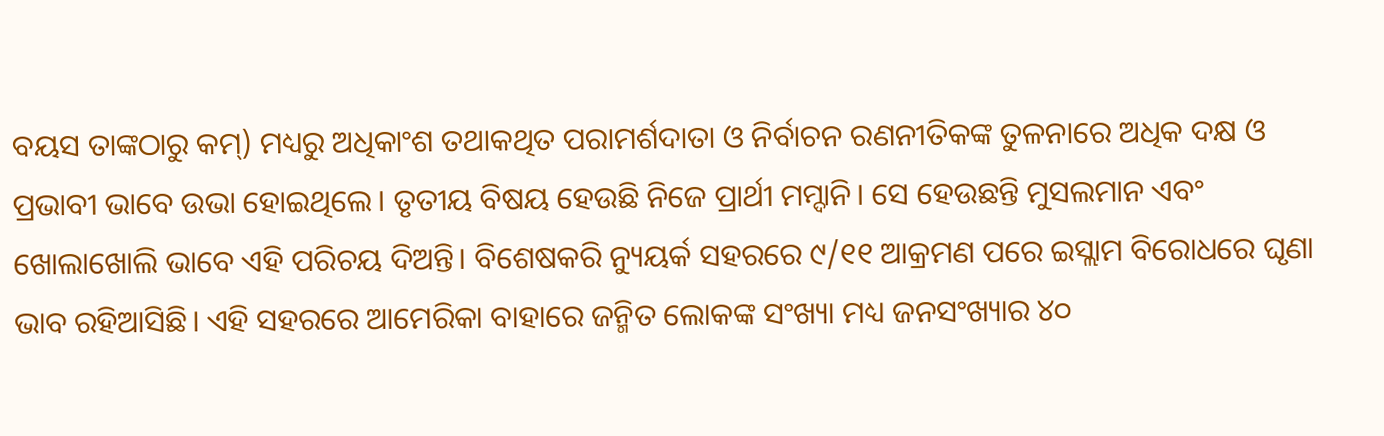ବୟସ ତାଙ୍କଠାରୁ କମ୍) ମଧ୍ୟରୁ ଅଧିକାଂଶ ତଥାକଥିତ ପରାମର୍ଶଦାତା ଓ ନିର୍ବାଚନ ରଣନୀତିକଙ୍କ ତୁଳନାରେ ଅଧିକ ଦକ୍ଷ ଓ ପ୍ରଭାବୀ ଭାବେ ଉଭା ହୋଇଥିଲେ। ତୃତୀୟ ବିଷୟ ହେଉଛି ନିଜେ ପ୍ରାର୍ଥୀ ମମ୍ଦାନି। ସେ ହେଉଛନ୍ତି ମୁସଲମାନ ଏବଂ ଖୋଲାଖୋଲି ଭାବେ ଏହି ପରିଚୟ ଦିଅନ୍ତି। ବିଶେଷକରି ନ୍ୟୁୟର୍କ ସହରରେ ୯/୧୧ ଆକ୍ରମଣ ପରେ ଇସ୍ଲାମ ବିରୋଧରେ ଘୃଣା ଭାବ ରହିଆସିଛି। ଏହି ସହରରେ ଆମେରିକା ବାହାରେ ଜନ୍ମିତ ଲୋକଙ୍କ ସଂଖ୍ୟା ମଧ୍ୟ ଜନସଂଖ୍ୟାର ୪୦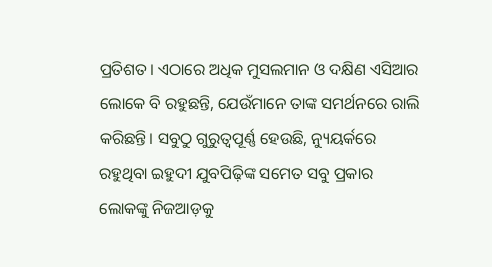ପ୍ରତିଶତ। ଏଠାରେ ଅଧିକ ମୁସଲମାନ ଓ ଦକ୍ଷିଣ ଏସିଆର ଲୋକେ ବି ରହୁଛନ୍ତି, ଯେଉଁମାନେ ତାଙ୍କ ସମର୍ଥନରେ ରାଲି କରିଛନ୍ତି। ସବୁଠୁ ଗୁରୁତ୍ୱପୂର୍ଣ୍ଣ ହେଉଛି, ନ୍ୟୁୟର୍କରେ ରହୁଥିବା ଇହୁଦୀ ଯୁବପିଢ଼ିଙ୍କ ସମେତ ସବୁ ପ୍ରକାର ଲୋକଙ୍କୁ ନିଜଆଡ଼କୁ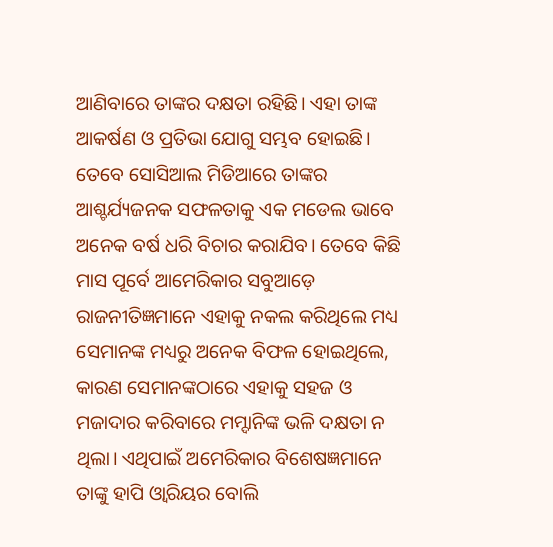ଆଣିବାରେ ତାଙ୍କର ଦକ୍ଷତା ରହିଛି। ଏହା ତାଙ୍କ ଆକର୍ଷଣ ଓ ପ୍ରତିଭା ଯୋଗୁ ସମ୍ଭବ ହୋଇଛି। ତେବେ ସୋସିଆଲ ମିଡିଆରେ ତାଙ୍କର ଆଶ୍ଚର୍ଯ୍ୟଜନକ ସଫଳତାକୁ ଏକ ମଡେଲ ଭାବେ ଅନେକ ବର୍ଷ ଧରି ବିଚାର କରାଯିବ। ତେବେ କିଛି ମାସ ପୂର୍ବେ ଆମେରିକାର ସବୁଆଡ଼େ ରାଜନୀତିଜ୍ଞମାନେ ଏହାକୁ ନକଲ କରିଥିଲେ ମଧ୍ୟ ସେମାନଙ୍କ ମଧ୍ୟରୁ ଅନେକ ବିଫଳ ହୋଇଥିଲେ, କାରଣ ସେମାନଙ୍କଠାରେ ଏହାକୁ ସହଜ ଓ ମଜାଦାର କରିବାରେ ମମ୍ଦାନିଙ୍କ ଭଳି ଦକ୍ଷତା ନ ଥିଲା। ଏଥିପାଇଁ ଅମେରିକାର ବିଶେଷଜ୍ଞମାନେ ତାଙ୍କୁ ହାପି ଓ୍ବାରିୟର ବୋଲି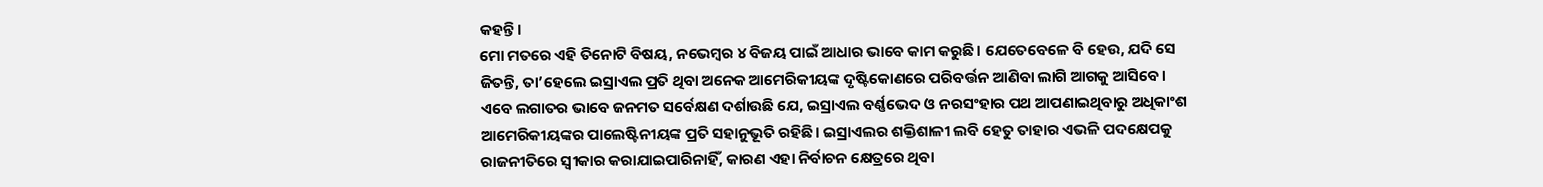କହନ୍ତି।
ମୋ ମତରେ ଏହି ତିନୋଟି ବିଷୟ, ନଭେମ୍ବର ୪ ବିଜୟ ପାଇଁ ଆଧାର ଭାବେ କାମ କରୁଛି। ଯେତେବେଳେ ବି ହେଉ, ଯଦି ସେ ଜିତନ୍ତି, ତା’ହେଲେ ଇସ୍ରାଏଲ ପ୍ରତି ଥିବା ଅନେକ ଆମେରିକୀୟଙ୍କ ଦୃଷ୍ଟିକୋଣରେ ପରିବର୍ତ୍ତନ ଆଣିବା ଲାଗି ଆଗକୁ ଆସିବେ। ଏବେ ଲଗାତର ଭାବେ ଜନମତ ସର୍ବେକ୍ଷଣ ଦର୍ଶାଉଛି ଯେ, ଇସ୍ରାଏଲ ବର୍ଣ୍ଣଭେଦ ଓ ନରସଂହାର ପଥ ଆପଣାଇଥିବାରୁ ଅଧିକାଂଶ ଆମେରିକୀୟଙ୍କର ପାଲେଷ୍ଟିନୀୟଙ୍କ ପ୍ରତି ସହାନୁଭୂତି ରହିଛି। ଇସ୍ରାଏଲର ଶକ୍ତିଶାଳୀ ଲବି ହେତୁ ତାହାର ଏଭଳି ପଦକ୍ଷେପକୁ ରାଜନୀତିରେ ସ୍ବୀକାର କରାଯାଇପାରିନାହିଁ, କାରଣ ଏହା ନିର୍ବାଚନ କ୍ଷେତ୍ରରେ ଥିବା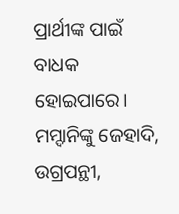ପ୍ରାର୍ଥୀଙ୍କ ପାଇଁ ବାଧକ ହୋଇପାରେ। ମମ୍ଦାନିଙ୍କୁ ଜେହାଦି, ଉଗ୍ରପନ୍ଥୀ,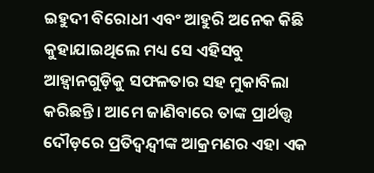ଇହୁଦୀ ବିରୋଧୀ ଏବଂ ଆହୁରି ଅନେକ କିଛି କୁହାଯାଇଥିଲେ ମଧ୍ୟ ସେ ଏହିସବୁ ଆହ୍ବାନଗୁଡ଼ିକୁ ସଫଳତାର ସହ ମୁକାବିଲା କରିଛନ୍ତି। ଆମେ ଜାଣିବାରେ ତାଙ୍କ ପ୍ରାର୍ଥତ୍ତ୍ୱ ଦୌଡ଼ରେ ପ୍ରତିଦ୍ୱନ୍ଦ୍ୱୀଙ୍କ ଆକ୍ରମଣର ଏହା ଏକ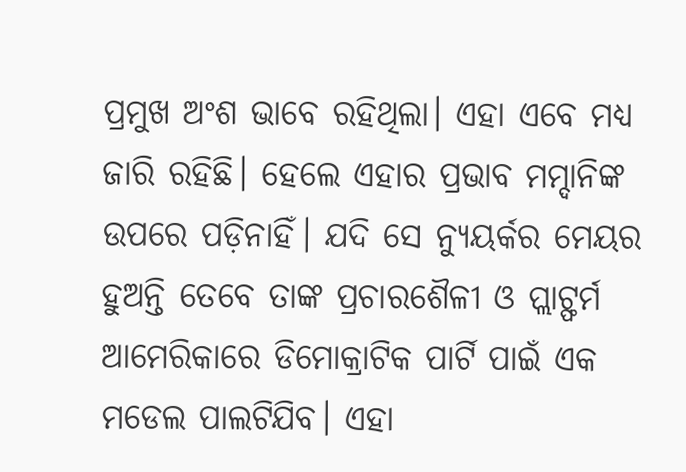ପ୍ରମୁଖ ଅଂଶ ଭାବେ ରହିଥିଲା। ଏହା ଏବେ ମଧ୍ୟ ଜାରି ରହିଛି। ହେଲେ ଏହାର ପ୍ରଭାବ ମମ୍ଦାନିଙ୍କ ଉପରେ ପଡ଼ିନାହିଁ। ଯଦି ସେ ନ୍ୟୁୟର୍କର ମେୟର ହୁଅନ୍ତି ତେବେ ତାଙ୍କ ପ୍ରଚାରଶୈଳୀ ଓ ପ୍ଲାଟ୍ଫର୍ମ ଆମେରିକାରେ ଡିମୋକ୍ରାଟିକ ପାର୍ଟି ପାଇଁ ଏକ ମଡେଲ ପାଲଟିଯିବ। ଏହା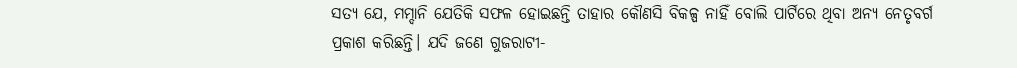ସତ୍ୟ ଯେ, ମମ୍ଦାନି ଯେତିକି ସଫଳ ହୋଇଛନ୍ତି ତାହାର କୌଣସି ବିକଳ୍ପ ନାହିଁ ବୋଲି ପାର୍ଟିରେ ଥିବା ଅନ୍ୟ ନେତୃବର୍ଗ ପ୍ରକାଶ କରିଛନ୍ତି। ଯଦି ଜଣେ ଗୁଜରାଟୀ-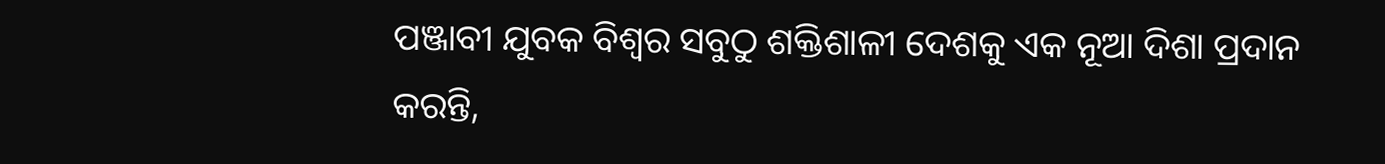ପଞ୍ଜାବୀ ଯୁବକ ବିଶ୍ୱର ସବୁଠୁ ଶକ୍ତିଶାଳୀ ଦେଶକୁ ଏକ ନୂଆ ଦିଶା ପ୍ରଦାନ କରନ୍ତି,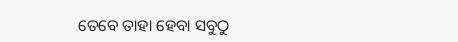ତେବେ ତାହା ହେବା ସବୁଠୁ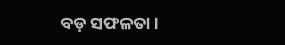ବଡ଼ ସଫଳତା।